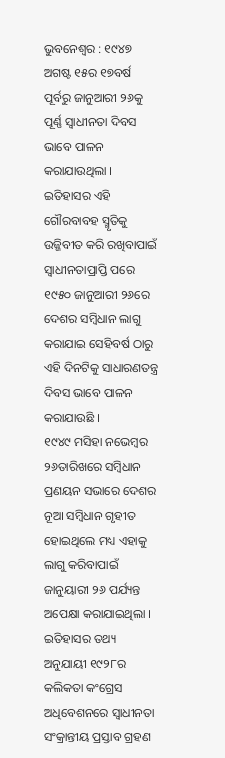ଭୁବନେଶ୍ୱର : ୧୯୪୭ ଅଗଷ୍ଟ ୧୫ର ୧୭ବର୍ଷ ପୂର୍ବରୁ ଜାନୁଆରୀ ୨୬କୁ ପୂର୍ଣ୍ଣ ସ୍ୱାଧୀନତା ଦିବସ ଭାବେ ପାଳନ କରାଯାଉଥିଲା । ଇତିହାସର ଏହି ଗୌରବାବହ ସ୍ମୃତିକୁ ଉଜ୍ଜିବୀତ କରି ରଖିବାପାଇଁ ସ୍ୱାଧୀନତାପ୍ରାପ୍ତି ପରେ ୧୯୫୦ ଜାନୁଆରୀ ୨୬ରେ ଦେଶର ସମ୍ବିଧାନ ଲାଗୁ କରାଯାଇ ସେହିବର୍ଷ ଠାରୁ ଏହି ଦିନଟିକୁ ସାଧାରଣତନ୍ତ୍ର ଦିବସ ଭାବେ ପାଳନ କରାଯାଉଛି ।
୧୯୪୯ ମସିହା ନଭେମ୍ବର ୨୬ତାରିଖରେ ସମ୍ବିଧାନ ପ୍ରଣୟନ ସଭାରେ ଦେଶର ନୂଆ ସମ୍ବିଧାନ ଗୃହୀତ ହୋଇଥିଲେ ମଧ୍ୟ ଏହାକୁ ଲାଗୁ କରିବାପାଇଁ ଜାନୁୟାରୀ ୨୬ ପର୍ଯ୍ୟନ୍ତ ଅପେକ୍ଷା କରାଯାଇଥିଲା ।
ଇତିହାସର ତଥ୍ୟ ଅନୁଯାୟୀ ୧୯୨୮ର କଲିକତା କଂଗ୍ରେସ ଅଧିବେଶନରେ ସ୍ୱାଧୀନତା ସଂକ୍ରାନ୍ତୀୟ ପ୍ରସ୍ତାବ ଗ୍ରହଣ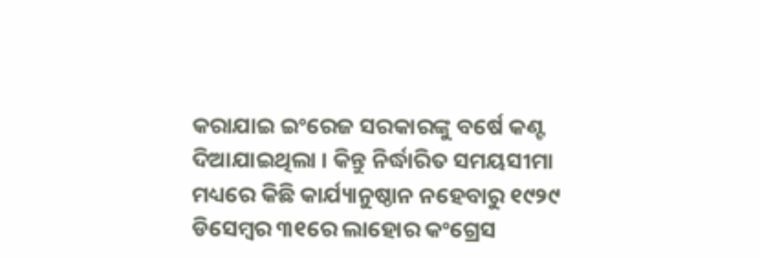କରାଯାଇ ଇଂରେଜ ସରକାରଙ୍କୁ ବର୍ଷେ କଣ୍ଟ ଦିଆଯାଇଥିଲା । କିନ୍ତୁ ନିର୍ଦ୍ଧାରିତ ସମୟସୀମା ମଧ୍ୟରେ କିଛି କାର୍ଯ୍ୟାନୁଷ୍ଠାନ ନହେବାରୁ ୧୯୨୯ ଡିସେମ୍ବର ୩୧ରେ ଲାହୋର କଂଗ୍ରେସ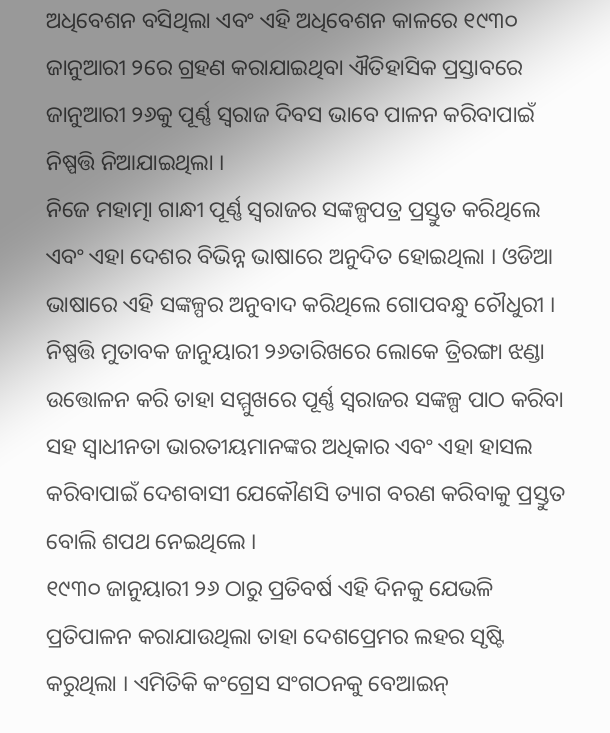ଅଧିବେଶନ ବସିଥିଲା ଏବଂ ଏହି ଅଧିବେଶନ କାଳରେ ୧୯୩୦ ଜାନୁଆରୀ ୨ରେ ଗ୍ରହଣ କରାଯାଇଥିବା ଐତିହାସିକ ପ୍ରସ୍ତାବରେ ଜାନୁଆରୀ ୨୬କୁ ପୂର୍ଣ୍ଣ ସ୍ୱରାଜ ଦିବସ ଭାବେ ପାଳନ କରିବାପାଇଁ ନିଷ୍ପତ୍ତି ନିଆଯାଇଥିଲା ।
ନିଜେ ମହାତ୍ମା ଗାନ୍ଧୀ ପୂର୍ଣ୍ଣ ସ୍ୱରାଜର ସଙ୍କଳ୍ପପତ୍ର ପ୍ରସ୍ତୁତ କରିଥିଲେ ଏବଂ ଏହା ଦେଶର ବିଭିନ୍ନ ଭାଷାରେ ଅନୁଦିତ ହୋଇଥିଲା । ଓଡିଆ ଭାଷାରେ ଏହି ସଙ୍କଳ୍ପର ଅନୁବାଦ କରିଥିଲେ ଗୋପବନ୍ଧୁ ଚୌଧୁରୀ । ନିଷ୍ପତ୍ତି ମୁତାବକ ଜାନୁୟାରୀ ୨୬ତାରିଖରେ ଲୋକେ ତ୍ରିରଙ୍ଗା ଝଣ୍ଡା ଉତ୍ତୋଳନ କରି ତାହା ସମ୍ମୁଖରେ ପୂର୍ଣ୍ଣ ସ୍ୱରାଜର ସଙ୍କଳ୍ପ ପାଠ କରିବା ସହ ସ୍ୱାଧୀନତା ଭାରତୀୟମାନଙ୍କର ଅଧିକାର ଏବଂ ଏହା ହାସଲ କରିବାପାଇଁ ଦେଶବାସୀ ଯେକୌଣସି ତ୍ୟାଗ ବରଣ କରିବାକୁ ପ୍ରସ୍ତୁତ ବୋଲି ଶପଥ ନେଇଥିଲେ ।
୧୯୩୦ ଜାନୁୟାରୀ ୨୬ ଠାରୁ ପ୍ରତିବର୍ଷ ଏହି ଦିନକୁ ଯେଭଳି ପ୍ରତିପାଳନ କରାଯାଉଥିଲା ତାହା ଦେଶପ୍ରେମର ଲହର ସୃଷ୍ଟି କରୁଥିଲା । ଏମିତିକି କଂଗ୍ରେସ ସଂଗଠନକୁ ବେଆଇନ୍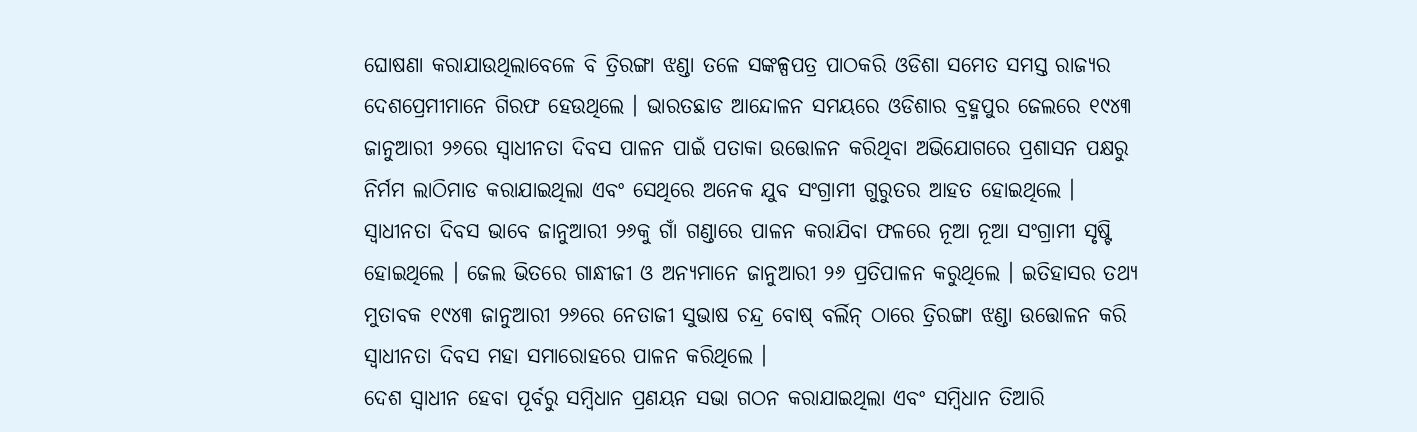ଘୋଷଣା କରାଯାଉଥିଲାବେଳେ ବି ତ୍ରିରଙ୍ଗା ଝଣ୍ଡା ତଳେ ସଙ୍କଳ୍ପପତ୍ର ପାଠକରି ଓଡିଶା ସମେତ ସମସ୍ତ ରାଜ୍ୟର ଦେଶପ୍ରେମୀମାନେ ଗିରଫ ହେଉଥିଲେ । ଭାରତଛାଡ ଆନ୍ଦୋଳନ ସମୟରେ ଓଡିଶାର ବ୍ରହ୍ମପୁର ଜେଲରେ ୧୯୪୩ ଜାନୁଆରୀ ୨୬ରେ ସ୍ୱାଧୀନତା ଦିବସ ପାଳନ ପାଇଁ ପତାକା ଉତ୍ତୋଳନ କରିଥିବା ଅଭିଯୋଗରେ ପ୍ରଶାସନ ପକ୍ଷରୁ ନିର୍ମମ ଲାଠିମାଡ କରାଯାଇଥିଲା ଏବଂ ସେଥିରେ ଅନେକ ଯୁବ ସଂଗ୍ରାମୀ ଗୁରୁତର ଆହତ ହୋଇଥିଲେ ।
ସ୍ୱାଧୀନତା ଦିବସ ଭାବେ ଜାନୁଆରୀ ୨୬କୁ ଗାଁ ଗଣ୍ଡାରେ ପାଳନ କରାଯିବା ଫଳରେ ନୂଆ ନୂଆ ସଂଗ୍ରାମୀ ସୃଷ୍ଟି ହୋଇଥିଲେ । ଜେଲ ଭିତରେ ଗାନ୍ଧୀଜୀ ଓ ଅନ୍ୟମାନେ ଜାନୁଆରୀ ୨୬ ପ୍ରତିପାଳନ କରୁଥିଲେ । ଇତିହାସର ତଥ୍ୟ ମୁତାବକ ୧୯୪୩ ଜାନୁଆରୀ ୨୬ରେ ନେତାଜୀ ସୁଭାଷ ଚନ୍ଦ୍ର ବୋଷ୍ ବର୍ଲିନ୍ ଠାରେ ତ୍ରିରଙ୍ଗା ଝଣ୍ଡା ଉତ୍ତୋଳନ କରି ସ୍ୱାଧୀନତା ଦିବସ ମହା ସମାରୋହରେ ପାଳନ କରିଥିଲେ ।
ଦେଶ ସ୍ୱାଧୀନ ହେବା ପୂର୍ବରୁ ସମ୍ବିଧାନ ପ୍ରଣୟନ ସଭା ଗଠନ କରାଯାଇଥିଲା ଏବଂ ସମ୍ବିଧାନ ତିଆରି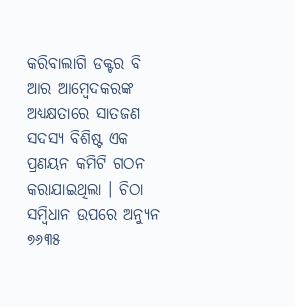କରିବାଲାଗି ଡକ୍ଟର ବି ଆର ଆମ୍ବେଦକରଙ୍କ ଅଧ୍ୟକ୍ଷତାରେ ସାତଜଣ ସଦସ୍ୟ ବିଶିଷ୍ଟ ଏକ ପ୍ରଣୟନ କମିଟି ଗଠନ କରାଯାଇଥିଲା । ଚିଠା ସମ୍ବିଧାନ ଉପରେ ଅନ୍ୟୁନ ୭୬୩୫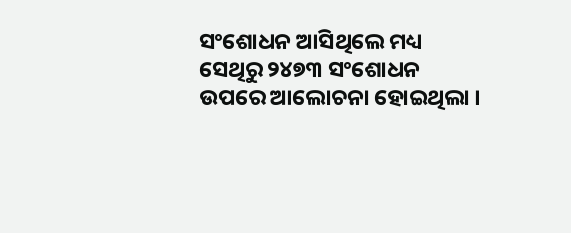ସଂଶୋଧନ ଆସିଥିଲେ ମଧ୍ୟ ସେଥିରୁ ୨୪୭୩ ସଂଶୋଧନ ଉପରେ ଆଲୋଚନା ହୋଇଥିଲା ।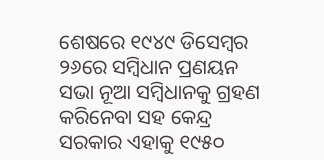ଶେଷରେ ୧୯୪୯ ଡିସେମ୍ବର ୨୬ରେ ସମ୍ବିଧାନ ପ୍ରଣୟନ ସଭା ନୂଆ ସମ୍ବିଧାନକୁ ଗ୍ରହଣ କରିନେବା ସହ କେନ୍ଦ୍ର ସରକାର ଏହାକୁ ୧୯୫୦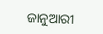ଜାନୁଆରୀ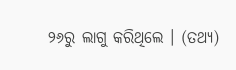୨୬ରୁ ଲାଗୁ କରିଥିଲେ । (ତଥ୍ୟ)